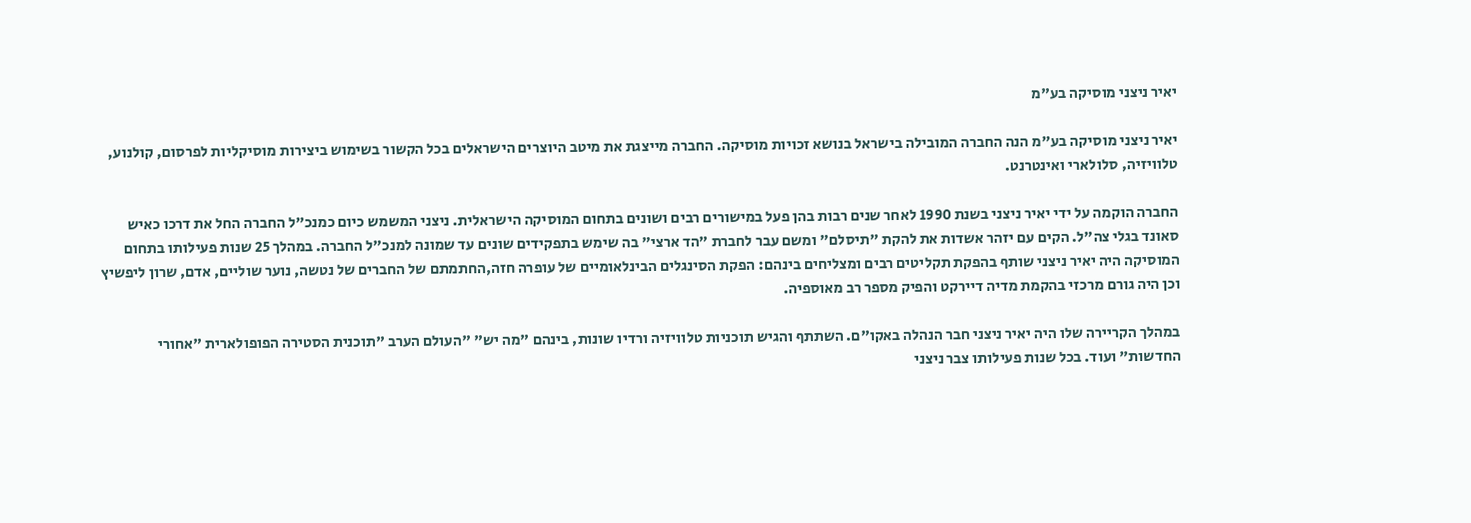יאיר ניצני מוסיקה בע"מ

יאיר ניצני מוסיקה בע"מ הנה החברה המובילה בישראל בנושא זכויות מוסיקה. החברה מייצגת את מיטב היוצרים הישראלים בכל הקשור בשימוש ביצירות מוסיקליות לפרסום, קולנוע, טלוויזיה, סלולארי ואינטרנט.

החברה הוקמה על ידי יאיר ניצני בשנת 1990 לאחר שנים רבות בהן פעל במישורים רבים ושונים בתחום המוסיקה הישראלית. ניצני המשמש כיום כמנכ"ל החברה החל את דרכו כאיש סאונד בגלי צה"ל. הקים עם יזהר אשדות את להקת "תיסלם" ומשם עבר לחברת "הד ארצי" בה שימש בתפקידים שונים עד שמונה למנכ"ל החברה. במהלך 25 שנות פעילותו בתחום המוסיקה היה יאיר ניצני שותף בהפקת תקליטים רבים ומצליחים בינהם: הפקת הסינגלים הבינלאומיים של עופרה חזה,החתמתם של החברים של נטשה, נוער שוליים, אדם, שרון ליפשיץ וכן היה גורם מרכזי בהקמת מדיה דיירקט והפיק מספר רב מאוספיה.

במהלך הקריירה שלו היה יאיר ניצני חבר הנהלה באקו"ם. השתתף והגיש תוכניות טלוויזיה ורדיו שונות, בינהם "מה יש" "העולם הערב "תוכנית הסטירה הפופולארית "אחורי החדשות" ועוד. בכל שנות פעילותו צבר ניצני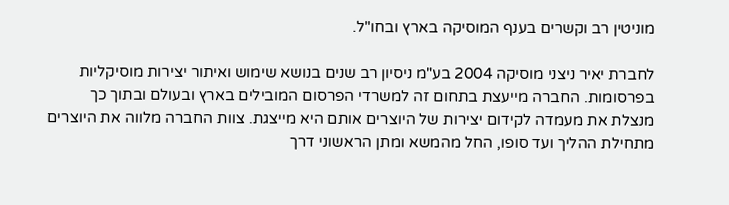מוניטין רב וקשרים בענף המוסיקה בארץ ובחו"ל.

לחברת יאיר ניצני מוסיקה 2004 בע"מ ניסיון רב שנים בנושא שימוש ואיתור יצירות מוסיקליות בפרסומות. החברה מייעצת בתחום זה למשרדי הפרסום המובילים בארץ ובעולם ובתוך כך מנצלת את מעמדה לקידום יצירות של היוצרים אותם היא מייצגת. צוות החברה מלווה את היוצרים מתחילת ההליך ועד סופו, החל מהמשא ומתן הראשוני דרך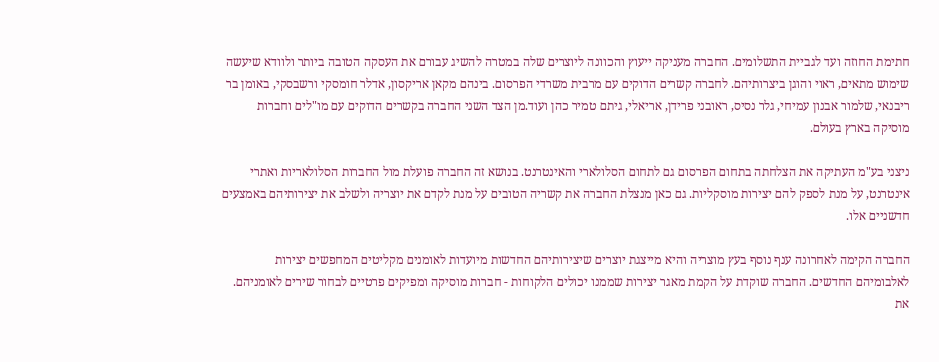חתימת החוזה ועד לגביית התשלומים. החברה מעניקה ייעוץ והכוונה ליוצרים שלה במטרה להשיג עבורם את העסקה הטובה ביותר ולוודא שיעשה שימוש מתאים, ראוי והוגן ביצרותיהם. לחברה קשרים הדוקים עם מרבית משרדי הפרסום. בינהם מקאן אריקסון, אדלר חומסקי ורשבסקי, באומן בר ריבנאי, שלמור אבנון עמיחי, גלר נסיס, ראובני פרידן, אריאלי, גיתם טמיר כהן ועוד.מן הצד השני החברה בקשרים הדוקים עם מו"לים וחברות מוסיקה בארץ בעולם.

ניצני בע"מ העתיקה את הצלחתה בתחום הפרסום גם לתחום הסלולארי והאינטרנט. בנושא זה החברה פועלת מול החברות הסלולאריות ואתרי אינטרנט, על מנת לספק להם יצירות מוסקליות. גם כאן מנצלת החברה את קשריה הטובים על מנת לקדם את יוצריה ולשלב את יצירותיהם באמצעים חדשניים אלו.

החברה הקימה לאחרונה ענף נוסף בעץ מוצריה והיא מייצגת יוצרים שיצירותיהם החדשות מיועדות לאומנים מקליטים המחפשים יצירות לאלבומיהם החדשים. החברה שוקדת על הקמת מאגר יצירות שממנו יכולים הלקוחות - חברות מוסיקה ומפיקים פרטיים לבחור שירים לאומניהם. את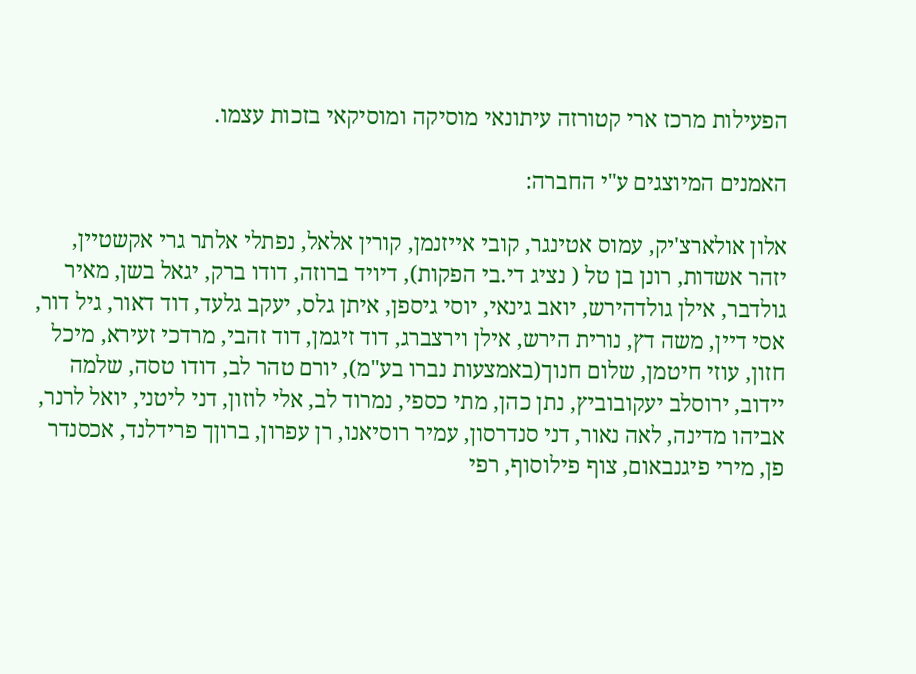הפעילות מרכז ארי קטורזה עיתונאי מוסיקה ומוסיקאי בזכות עצמו.

האמנים המיוצגים ע"י החברה:

אלון אולארצ'יק, עמוס אטינגר, קובי אייזנמן, קורין אלאל, נפתלי אלתר גרי אקשטיין, יזהר אשדות, רונן בן טל ( נציג די.בי הפקות), דיויד ברוזה, דודו ברק, יגאל בשן, מאיר גולדבר, אילן גולדהירש, יואב גינאי, יוסי גיספן, איתן גלס, יעקב גלעד, דוד דאור, גיל דור, אסי דיין, משה דץ, נורית הירש, אילן וירצברג, דוד זיגמן, דוד זהבי, מרדכי זעירא, מיכל חזון, עוזי חיטמן, שלום חנוך(באמצעות נברו בע"מ), יורם טהר לב, דודו טסה, שלמה יידוב, ירוסלב יעקובוביץ, נתן כהן, מתי כספי, נמרוד לב, אלי לוזון, דני ליטני, יואל לרנר, אביהו מדינה, לאה נאור, דני סנדרסון, עמיר רוסיאנו, רן עפרון, ברוןך פרידלנד, אכסנדר פן, מירי פיגנבאום, צוף פילוסוף, רפי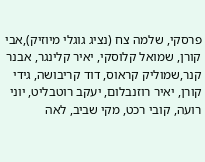פרסקי, שלמה צח (נציג גוגלי מיוזיק),אבי קורן, שמואל קלוסקי, יאיר קלינגר, אבנר קנר,שמוליק קראוס, דוד קריבושה, גידי קורן, יאיר רוזנבלום, יעקב רוטבליט, יוני רועה, קובי רכט, מקי שביב, לאה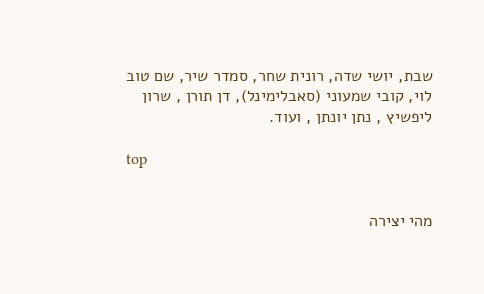שבת, יושי שדה, רונית שחר, סמדר שיר, שם טוב לוי, קובי שמעוני (סאבלימינל), דן תורן , שרון ליפשיץ , נתן יונתן , ועוד.

top


מהי יצירה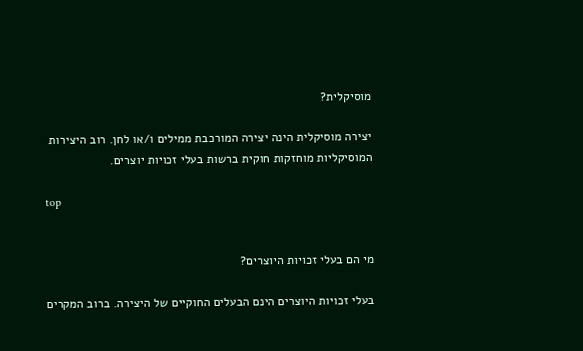מוסיקלית?

יצירה מוסיקלית הינה יצירה המורכבת ממילים ו/או לחן. רוב היצירות המוסיקליות מוחזקות חוקית ברשות בעלי זכויות יוצרים.

top


מי הם בעלי זכויות היוצרים?

בעלי זכויות היוצרים הינם הבעלים החוקיים של היצירה. ברוב המקרים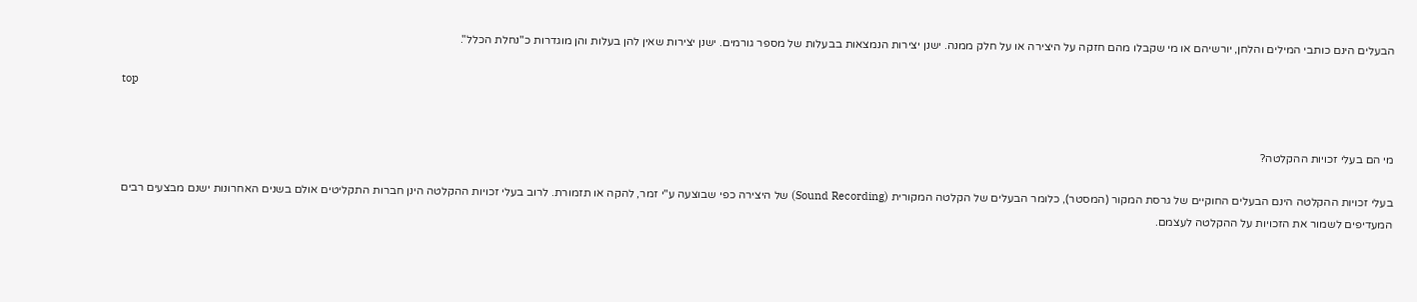הבעלים הינם כותבי המילים והלחן, יורשיהם או מי שקבלו מהם חזקה על היצירה או על חלק ממנה. ישנן יצירות הנמצאות בבעלות של מספר גורמים. ישנן יצירות שאין להן בעלות והן מוגדרות כ"נחלת הכלל".

top


מי הם בעלי זכויות ההקלטה?

בעלי זכויות ההקלטה הינם הבעלים החוקיים של גרסת המקור (המסטר), כלומר הבעלים של הקלטה המקורית (Sound Recording) של היצירה כפי שבוצעה ע"י זמר, להקה או תזמורת. לרוב בעלי זכויות ההקלטה הינן חברות התקליטים אולם בשנים האחרונות ישנם מבצעים רבים המעדיפים לשמור את הזכויות על ההקלטה לעצמם.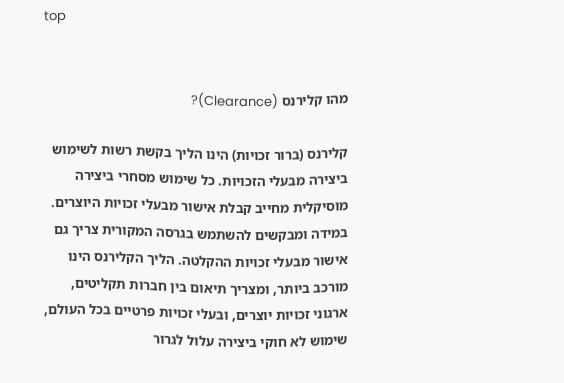top


מהו קלירנס (Clearance)?

קלירנס (ברור זכויות) הינו הליך בקשת רשות לשימוש ביצירה מבעלי הזכויות. כל שימוש מסחרי ביצירה מוסיקלית מחייב קבלת אישור מבעלי זכויות היוצרים. במידה ומבקשים להשתמש בגרסה המקורית צריך גם אישור מבעלי זכויות ההקלטה. הליך הקלירנס הינו מורכב ביותר, ומצריך תיאום בין חברות תקליטים, ארגוני זכויות יוצרים, ובעלי זכויות פרטיים בכל העולם, שימוש לא חוקי ביצירה עלול לגרור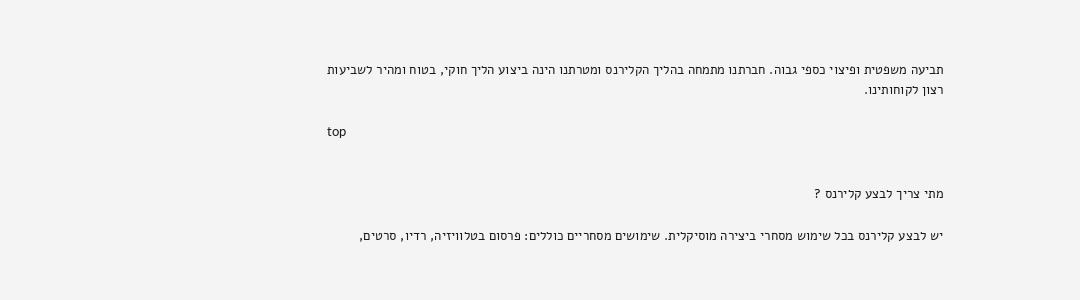תביעה משפטית ופיצוי כספי גבוה. חברתנו מתמחה בהליך הקלירנס ומטרתנו הינה ביצוע הליך חוקי, בטוח ומהיר לשביעות רצון לקוחותינו.

top


מתי צריך לבצע קלירנס ?

יש לבצע קלירנס בכל שימוש מסחרי ביצירה מוסיקלית. שימושים מסחריים כוללים: פרסום בטלוויזיה, רדיו, סרטים,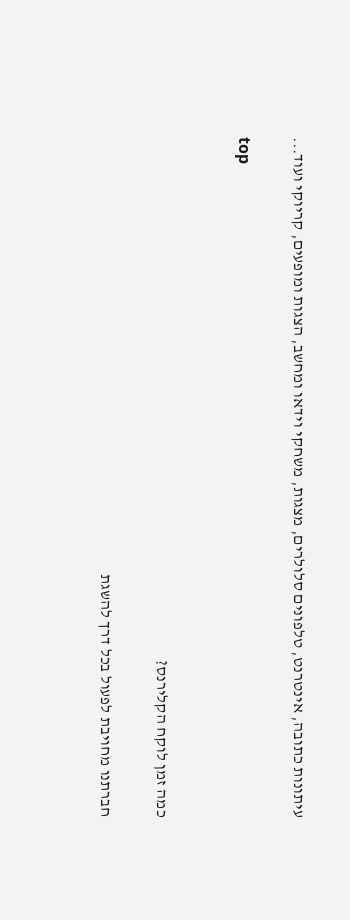עיתונות כתובה, אינטרנט, טלפונים סלולרים, מצגות, משחקי וידאו ומחשב, הצגות ומופעים, קריוקי ועוד...

top


כמה זמן לוקח הקלירנס?

חברתנו מחויבת לפעול בכל דרך להשגת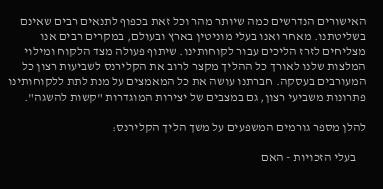האישורים הנדרשים כמה שיותר מהר וכל זאת בכפוף לתנאים רבים שאינם בשליטתנו. מאחר ואנו בעלי מוניטין בארץ ובעולם, במקרים רבים אנו מצליחים לזרז הליכים עבור לקוחותינו. שיתוף פעולה מצד הלקוח ומילוי המלצות שלנו לאורך כל ההליך מקצר לרוב את הקלירנס לשביעות רצון כל המעורבים בעסקה. חברתנו עושה את כל המאמצים על מנת לתת ללקוחותינו פתרונות משביעי רצון, גם במצבים של יצירות המוגדרות "קשות להשגה".

להלן מספר גורמים המשפעים על משך הליך הקלירנס:

    בעלי הזכויות - האם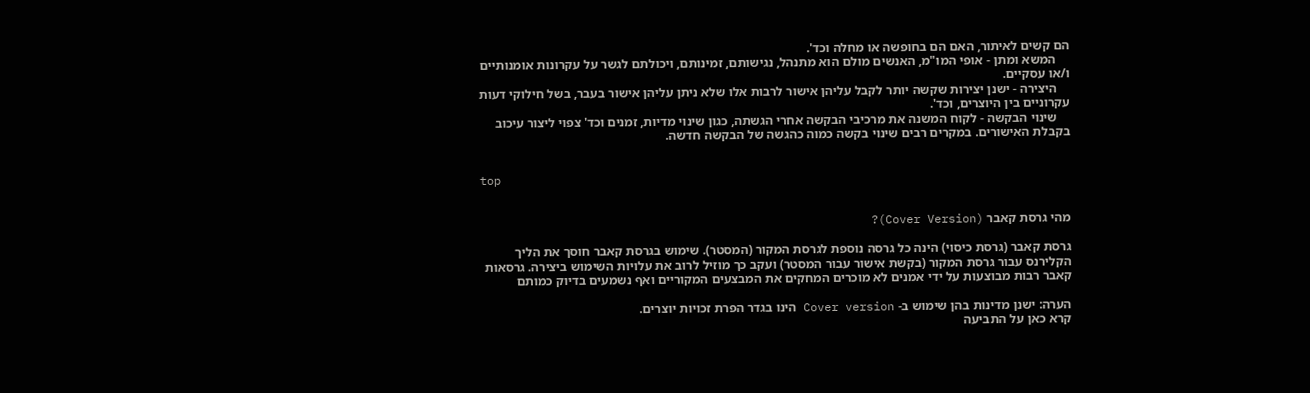הם קשים לאיתור, האם הם בחופשה או מחלה וכד'.
    המשא ומתן - אופי המו"מ, האנשים מולם הוא מתנהל, נגישותם, זמינותם, ויכולתם לגשר על עקרונות אומנותיים ו/או עסקיים.
    היצירה - ישנן יצירות שקשה יותר לקבל עליהן אישור לרבות אלו שלא ניתן עליהן אישור בעבר, בשל חילוקי דעות עקרוניים בין היוצרים, וכד'.
    שינוי הבקשה - לקוח המשנה את מרכיבי הבקשה אחרי הגשתה, כגון שינוי מדיות, זמנים וכד' צפוי ליצור עיכוב בקבלת האישורים. במקרים רבים שינוי בקשה כמוה כהגשה של הבקשה חדשה.


top


מהי גרסת קאבר (Cover Version)?

גרסת קאבר (גרסת כיסוי) הינה כל גרסה נוספת לגרסת המקור (המסטר). שימוש בגרסת קאבר חוסך את הליך הקלירנס עבור גרסת המקור (בקשת אישור עבור המסטר) ועקב כך מוזיל לרוב את עלויות השימוש ביצירה. גרסאות קאבר רבות מבוצעות על ידי אמנים לא מוכרים המחקים את המבצעים המקוריים ואף נשמעים בדיוק כמותם

הערה: ישנן מדינות בהן שימוש ב- Cover version הינו בגדר הפרת זכויות יוצרים.
קרא כאן על התביעה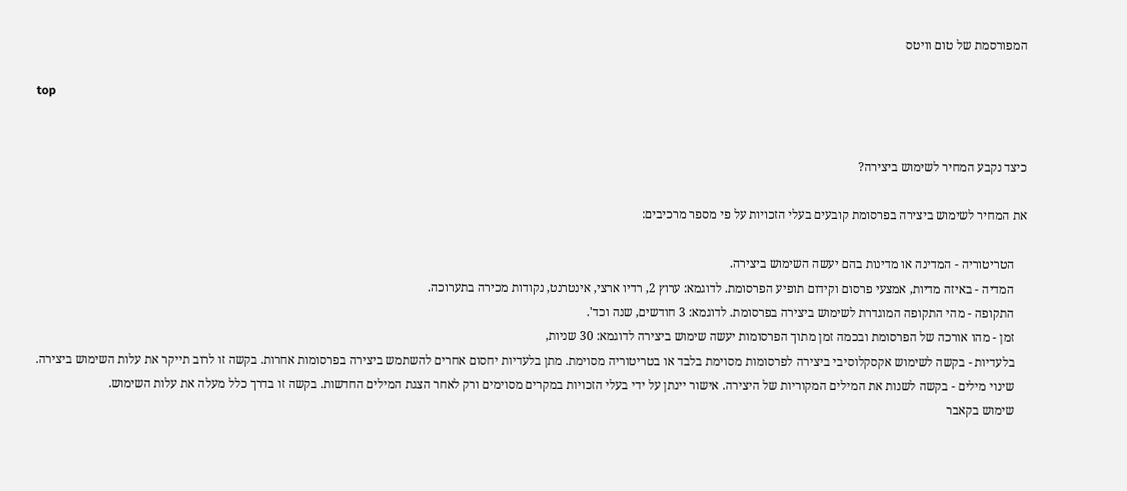המפורסמת של טום וויטס

top


כיצד נקבע המחיר לשימוש ביצירה?

את המחיר לשימוש ביצירה בפרסומת קובעים בעלי הזכויות על פי מספר מרכיבים:

    הטריטוריה - המדינה או מדינות בהם יעשה השימוש ביצירה.
    המדיה - באיזה מדיות, אמצעי פרסום וקידום תופיע הפרסומת. לדוגמא: ערוץ 2, רדיו ארצי, אינטרנט, נקודות מכירה בתערוכה.
    התקופה - מהי התקופה המוגדרת לשימוש ביצירה בפרסומת. לדוגמא: 3 חודשים, שנה וכד'.
    זמן - מהו אורכה של הפרסומת ובכמה זמן מתוך הפרסומות יעשה שימוש ביצירה לדוגמא: 30 שניות,
    בלעדיות - בקשה לשימוש אקסקלוסיבי ביצירה לפרסומות מסוימת בלבד או בטריטוריה מסוימת. מתן בלעדיות יחסום אחרים להשתמש ביצירה בפרסומות אחרות. בקשה זו לרוב תייקר את עלות השימוש ביצירה.
    שינוי מילים - בקשה לשנות את המילים המקוריות של היצירה. אישור יינתן על ידי בעלי הזכויות במקרים מסוימים ורק לאחר הצגת המילים החדשות. בקשה זו בדרך כלל מעלה את עלות השימוש.
    שימוש בקאבר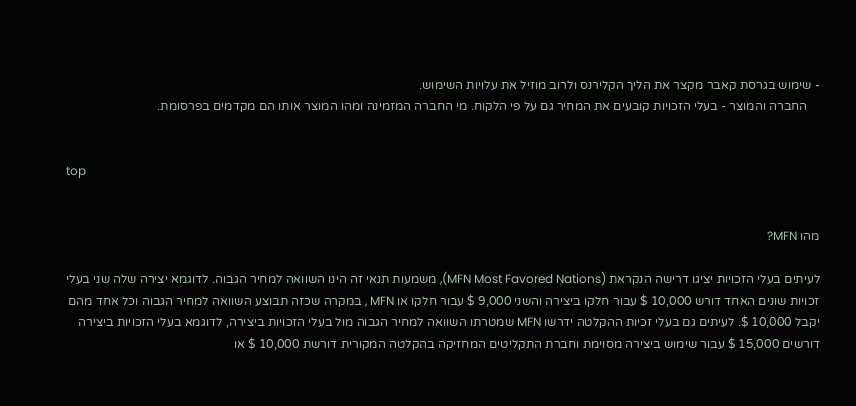- שימוש בגרסת קאבר מקצר את הליך הקלירנס ולרוב מוזיל את עלויות השימוש.
    החברה והמוצר - בעלי הזכויות קובעים את המחיר גם על פי הלקוח. מי החברה המזמינה ומהו המוצר אותו הם מקדמים בפרסומת.


top


מהו MFN?

לעיתים בעלי הזכויות יציגו דרישה הנקראת (MFN Most Favored Nations), משמעות תנאי זה הינו השוואה למחיר הגבוה. לדוגמא יצירה שלה שני בעלי זכויות שונים האחד דורש 10,000 $ עבור חלקו ביצירה והשני 9,000 $ עבור חלקו או MFN , במקרה שכזה תבוצע השוואה למחיר הגבוה וכל אחד מהם יקבל 10,000 $. לעיתים גם בעלי זכיות ההקלטה ידרשו MFN שמטרתו השוואה למחיר הגבוה מול בעלי הזכויות ביצירה, לדוגמא בעלי הזכויות ביצירה דורשים 15,000 $ עבור שימוש ביצירה מסוימת וחברת התקליטים המחזיקה בהקלטה המקורית דורשת 10,000 $ או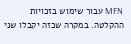MFN עבור שימוש בזכויות ההקלטה. במקרה שכזה יקבלו שני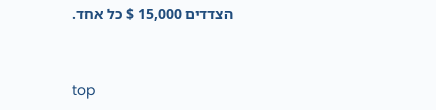הצדדים 15,000 $ כל אחד.


top